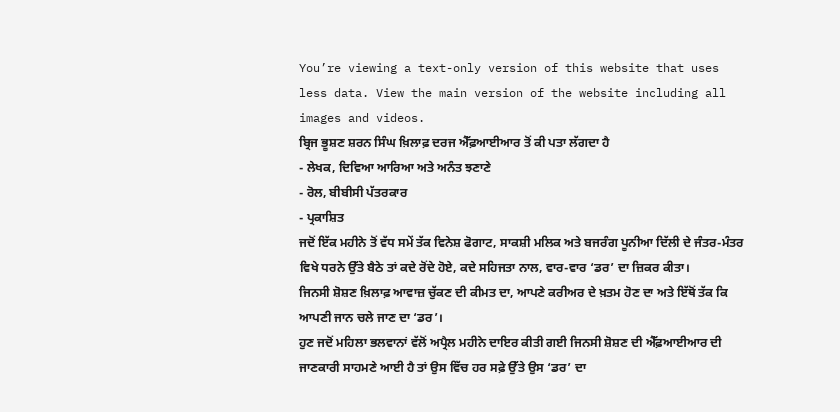You’re viewing a text-only version of this website that uses less data. View the main version of the website including all images and videos.
ਬ੍ਰਿਜ ਭੂਸ਼ਣ ਸ਼ਰਨ ਸਿੰਘ ਖ਼ਿਲਾਫ਼ ਦਰਜ ਐੱਫ਼ਆਈਆਰ ਤੋਂ ਕੀ ਪਤਾ ਲੱਗਦਾ ਹੈ
- ਲੇਖਕ, ਦਿਵਿਆ ਆਰਿਆ ਅਤੇ ਅਨੰਤ ਝਣਾਣੇ
- ਰੋਲ, ਬੀਬੀਸੀ ਪੱਤਰਕਾਰ
- ਪ੍ਰਕਾਸ਼ਿਤ
ਜਦੋਂ ਇੱਕ ਮਹੀਨੇ ਤੋਂ ਵੱਧ ਸਮੇਂ ਤੱਕ ਵਿਨੇਸ਼ ਫੋਗਾਟ, ਸਾਕਸ਼ੀ ਮਲਿਕ ਅਤੇ ਬਜਰੰਗ ਪੂਨੀਆ ਦਿੱਲੀ ਦੇ ਜੰਤਰ-ਮੰਤਰ ਵਿਖੇ ਧਰਨੇ ਉੱਤੇ ਬੈਠੇ ਤਾਂ ਕਦੇ ਰੋਂਦੇ ਹੋਏ, ਕਦੇ ਸਹਿਜਤਾ ਨਾਲ, ਵਾਰ-ਵਾਰ ‘ਡਰ’ ਦਾ ਜ਼ਿਕਰ ਕੀਤਾ।
ਜਿਨਸੀ ਸ਼ੋਸ਼ਣ ਖ਼ਿਲਾਫ਼ ਆਵਾਜ਼ ਚੁੱਕਣ ਦੀ ਕੀਮਤ ਦਾ, ਆਪਣੇ ਕਰੀਅਰ ਦੇ ਖ਼ਤਮ ਹੋਣ ਦਾ ਅਤੇ ਇੱਥੋਂ ਤੱਕ ਕਿ ਆਪਣੀ ਜਾਨ ਚਲੇ ਜਾਣ ਦਾ ‘ਡਰ’।
ਹੁਣ ਜਦੋਂ ਮਹਿਲਾ ਭਲਵਾਨਾਂ ਵੱਲੋਂ ਅਪ੍ਰੈਲ ਮਹੀਨੇ ਦਾਇਰ ਕੀਤੀ ਗਈ ਜਿਨਸੀ ਸ਼ੋਸ਼ਣ ਦੀ ਐੱਫ਼ਆਈਆਰ ਦੀ ਜਾਣਕਾਰੀ ਸਾਹਮਣੇ ਆਈ ਹੈ ਤਾਂ ਉਸ ਵਿੱਚ ਹਰ ਸਫ਼ੇ ਉੱਤੇ ਉਸ ‘ਡਰ’ ਦਾ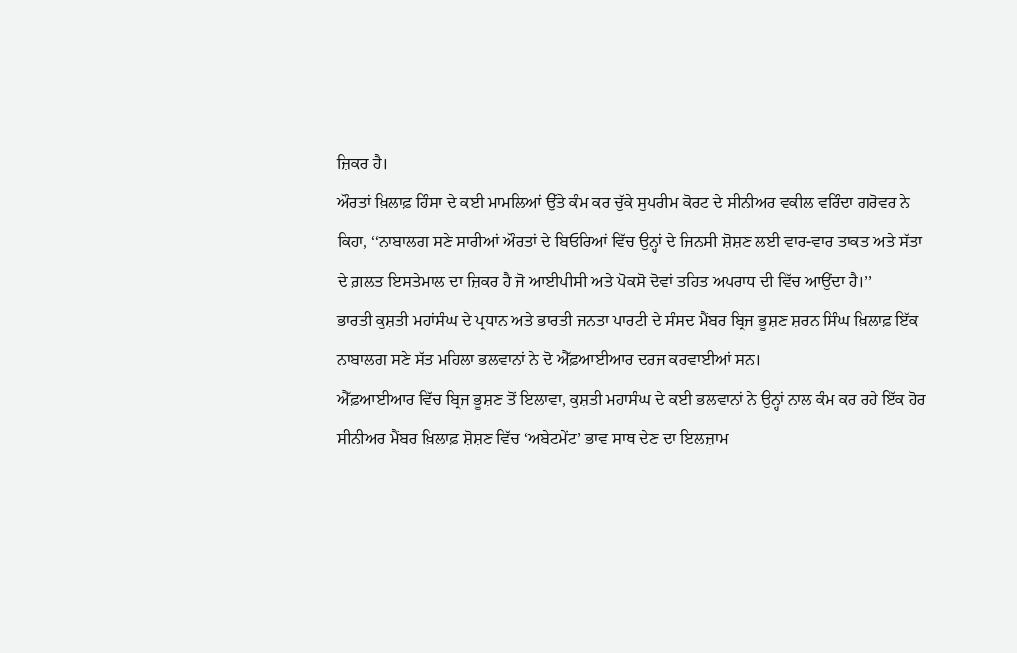ਜ਼ਿਕਰ ਹੈ।
ਔਰਤਾਂ ਖ਼ਿਲਾਫ਼ ਹਿੰਸਾ ਦੇ ਕਈ ਮਾਮਲਿਆਂ ਉੱਤੇ ਕੰਮ ਕਰ ਚੁੱਕੇ ਸੁਪਰੀਮ ਕੋਰਟ ਦੇ ਸੀਨੀਅਰ ਵਕੀਲ ਵਰਿੰਦਾ ਗਰੋਵਰ ਨੇ ਕਿਹਾ, ‘‘ਨਾਬਾਲਗ ਸਣੇ ਸਾਰੀਆਂ ਔਰਤਾਂ ਦੇ ਬਿਓਰਿਆਂ ਵਿੱਚ ਉਨ੍ਹਾਂ ਦੇ ਜਿਨਸੀ ਸ਼ੋਸ਼ਣ ਲਈ ਵਾਰ-ਵਾਰ ਤਾਕਤ ਅਤੇ ਸੱਤਾ ਦੇ ਗ਼ਲਤ ਇਸਤੇਮਾਲ ਦਾ ਜ਼ਿਕਰ ਹੈ ਜੋ ਆਈਪੀਸੀ ਅਤੇ ਪੋਕਸੋ ਦੋਵਾਂ ਤਹਿਤ ਅਪਰਾਧ ਦੀ ਵਿੱਚ ਆਉਂਦਾ ਹੈ।’’
ਭਾਰਤੀ ਕੁਸ਼ਤੀ ਮਹਾਂਸੰਘ ਦੇ ਪ੍ਰਧਾਨ ਅਤੇ ਭਾਰਤੀ ਜਨਤਾ ਪਾਰਟੀ ਦੇ ਸੰਸਦ ਮੈਂਬਰ ਬ੍ਰਿਜ ਭੂਸ਼ਣ ਸ਼ਰਨ ਸਿੰਘ ਖ਼ਿਲਾਫ਼ ਇੱਕ ਨਾਬਾਲਗ ਸਣੇ ਸੱਤ ਮਹਿਲਾ ਭਲਵਾਨਾਂ ਨੇ ਦੋ ਐੱਫ਼ਆਈਆਰ ਦਰਜ ਕਰਵਾਈਆਂ ਸਨ।
ਐੱਫ਼ਆਈਆਰ ਵਿੱਚ ਬ੍ਰਿਜ ਭੂਸ਼ਣ ਤੋਂ ਇਲਾਵਾ, ਕੁਸ਼ਤੀ ਮਹਾਸੰਘ ਦੇ ਕਈ ਭਲਵਾਨਾਂ ਨੇ ਉਨ੍ਹਾਂ ਨਾਲ ਕੰਮ ਕਰ ਰਹੇ ਇੱਕ ਹੋਰ ਸੀਨੀਅਰ ਮੈਂਬਰ ਖ਼ਿਲਾਫ਼ ਸ਼ੋਸ਼ਣ ਵਿੱਚ ‘ਅਬੇਟਮੇਂਟ’ ਭਾਵ ਸਾਥ ਦੇਣ ਦਾ ਇਲਜ਼ਾਮ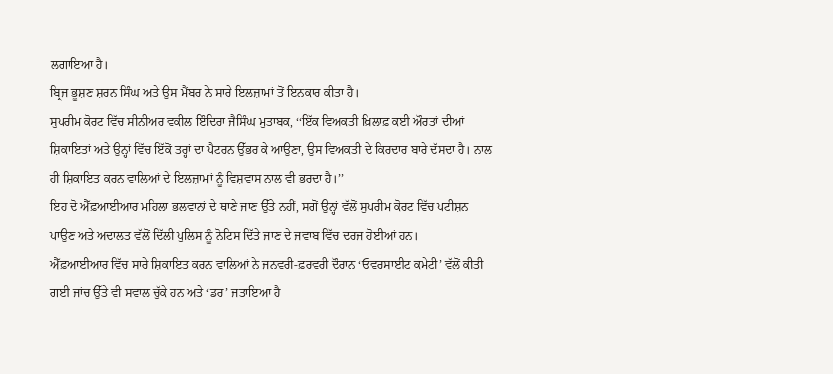ਲਗਾਇਆ ਹੈ।
ਬ੍ਰਿਜ ਭੂਸ਼ਣ ਸ਼ਰਨ ਸਿੰਘ ਅਤੇ ਉਸ ਮੈਂਬਰ ਨੇ ਸਾਰੇ ਇਲਜ਼ਾਮਾਂ ਤੋਂ ਇਨਕਾਰ ਕੀਤਾ ਹੈ।
ਸੁਪਰੀਮ ਕੋਰਟ ਵਿੱਚ ਸੀਨੀਅਰ ਵਕੀਲ ਇੰਦਿਰਾ ਜੈਸਿੰਘ ਮੁਤਾਬਕ, ‘‘ਇੱਕ ਵਿਅਕਤੀ ਖ਼ਿਲਾਫ਼ ਕਈ ਔਰਤਾਂ ਦੀਆਂ ਸ਼ਿਕਾਇਤਾਂ ਅਤੇ ਉਨ੍ਹਾਂ ਵਿੱਚ ਇੱਕੋਂ ਤਰ੍ਹਾਂ ਦਾ ਪੈਟਰਨ ਉੱਭਰ ਕੇ ਆਉਣਾ, ਉਸ ਵਿਅਕਤੀ ਦੇ ਕਿਰਦਾਰ ਬਾਰੇ ਦੱਸਦਾ ਹੈ। ਨਾਲ ਹੀ ਸ਼ਿਕਾਇਤ ਕਰਨ ਵਾਲਿਆਂ ਦੇ ਇਲਜ਼ਾਮਾਂ ਨੂੰ ਵਿਸ਼ਵਾਸ ਨਾਲ ਵੀ ਭਰਦਾ ਹੈ।’’
ਇਹ ਦੋ ਐੱਫ਼ਆਈਆਰ ਮਹਿਲਾ ਭਲਵਾਨਾਂ ਦੇ ਥਾਣੇ ਜਾਣ ਉੱਤੇ ਨਹੀਂ, ਸਗੋਂ ਉਨ੍ਹਾਂ ਵੱਲੋਂ ਸੁਪਰੀਮ ਕੋਰਟ ਵਿੱਚ ਪਟੀਸ਼ਨ ਪਾਉਣ ਅਤੇ ਅਦਾਲਤ ਵੱਲੋਂ ਦਿੱਲੀ ਪੁਲਿਸ ਨੂੰ ਨੋਟਿਸ ਦਿੱਤੇ ਜਾਣ ਦੇ ਜਵਾਬ ਵਿੱਚ ਦਰਜ ਹੋਈਆਂ ਹਨ।
ਐੱਫ਼ਆਈਆਰ ਵਿੱਚ ਸਾਰੇ ਸ਼ਿਕਾਇਤ ਕਰਨ ਵਾਲਿਆਂ ਨੇ ਜਨਵਰੀ-ਫ਼ਰਵਰੀ ਦੌਰਾਨ ‘ਓਵਰਸਾਈਟ ਕਮੇਟੀ’ ਵੱਲੋਂ ਕੀਤੀ ਗਈ ਜਾਂਚ ਉੱਤੇ ਵੀ ਸਵਾਲ ਚੁੱਕੇ ਹਨ ਅਤੇ ‘ਡਰ’ ਜਤਾਇਆ ਹੈ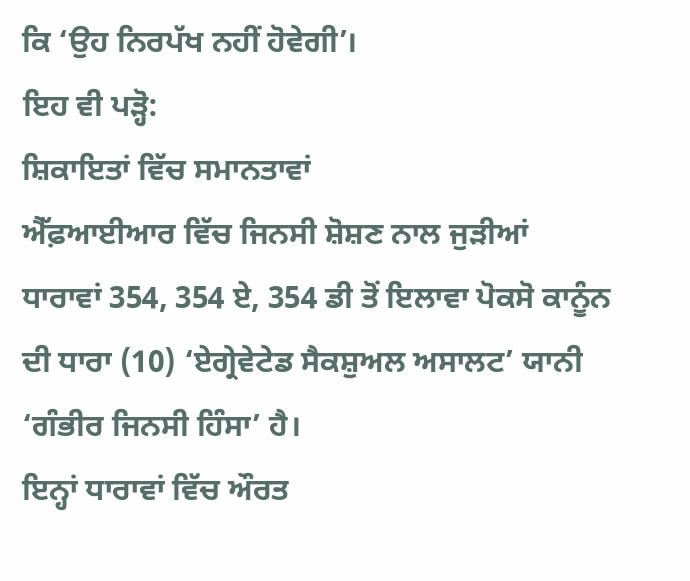ਕਿ ‘ਉਹ ਨਿਰਪੱਖ ਨਹੀਂ ਹੋਵੇਗੀ’।
ਇਹ ਵੀ ਪੜ੍ਹੋ:
ਸ਼ਿਕਾਇਤਾਂ ਵਿੱਚ ਸਮਾਨਤਾਵਾਂ
ਐੱਫ਼ਆਈਆਰ ਵਿੱਚ ਜਿਨਸੀ ਸ਼ੋਸ਼ਣ ਨਾਲ ਜੁੜੀਆਂ ਧਾਰਾਵਾਂ 354, 354 ਏ, 354 ਡੀ ਤੋਂ ਇਲਾਵਾ ਪੋਕਸੋ ਕਾਨੂੰਨ ਦੀ ਧਾਰਾ (10) ‘ਏਗ੍ਰੇਵੇਟੇਡ ਸੈਕਸ਼ੁਅਲ ਅਸਾਲਟ’ ਯਾਨੀ ‘ਗੰਭੀਰ ਜਿਨਸੀ ਹਿੰਸਾ’ ਹੈ।
ਇਨ੍ਹਾਂ ਧਾਰਾਵਾਂ ਵਿੱਚ ਔਰਤ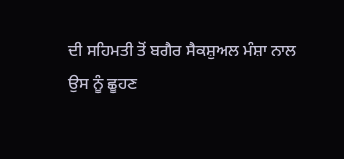ਦੀ ਸਹਿਮਤੀ ਤੋਂ ਬਗੈਰ ਸੈਕਸ਼ੁਅਲ ਮੰਸ਼ਾ ਨਾਲ ਉਸ ਨੂੰ ਛੂਹਣ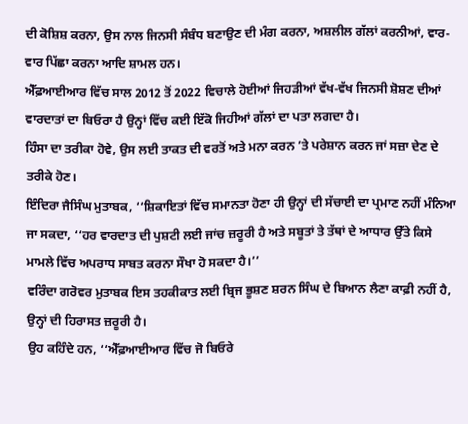ਦੀ ਕੋਸ਼ਿਸ਼ ਕਰਨਾ, ਉਸ ਨਾਲ ਜਿਨਸੀ ਸੰਬੰਧ ਬਣਾਉਣ ਦੀ ਮੰਗ ਕਰਨਾ, ਅਸ਼ਲੀਲ ਗੱਲਾਂ ਕਰਨੀਆਂ, ਵਾਰ-ਵਾਰ ਪਿੱਛਾ ਕਰਨਾ ਆਦਿ ਸ਼ਾਮਲ ਹਨ।
ਐੱਫ਼ਆਈਆਰ ਵਿੱਚ ਸਾਲ 2012 ਤੋਂ 2022 ਵਿਚਾਲੇ ਹੋਈਆਂ ਜਿਹੜੀਆਂ ਵੱਖ-ਵੱਖ ਜਿਨਸੀ ਸ਼ੋਸ਼ਣ ਦੀਆਂ ਵਾਰਦਾਤਾਂ ਦਾ ਬਿਓਰਾ ਹੈ ਉਨ੍ਹਾਂ ਵਿੱਚ ਕਈ ਇੱਕੋ ਜਿਹੀਆਂ ਗੱਲਾਂ ਦਾ ਪਤਾ ਲਗਦਾ ਹੈ।
ਹਿੰਸਾ ਦਾ ਤਰੀਕਾ ਹੋਵੇ, ਉਸ ਲਈ ਤਾਕਤ ਦੀ ਵਰਤੋਂ ਅਤੇ ਮਨਾ ਕਰਨ ’ਤੇ ਪਰੇਸ਼ਾਨ ਕਰਨ ਜਾਂ ਸਜ਼ਾ ਦੇਣ ਦੇ ਤਰੀਕੇ ਹੋਣ।
ਇੰਦਿਰਾ ਜੈਸਿੰਘ ਮੁਤਾਬਕ, ‘‘ਸ਼ਿਕਾਇਤਾਂ ਵਿੱਚ ਸਮਾਨਤਾ ਹੋਣਾ ਹੀ ਉਨ੍ਹਾਂ ਦੀ ਸੱਚਾਈ ਦਾ ਪ੍ਰਮਾਣ ਨਹੀਂ ਮੰਨਿਆ ਜਾ ਸਕਦਾ, ‘‘ਹਰ ਵਾਰਦਾਤ ਦੀ ਪੁਸ਼ਟੀ ਲਈ ਜਾਂਚ ਜ਼ਰੂਰੀ ਹੈ ਅਤੇ ਸਬੂਤਾਂ ਤੇ ਤੱਥਾਂ ਦੇ ਆਧਾਰ ਉੱਤੇ ਕਿਸੇ ਮਾਮਲੇ ਵਿੱਚ ਅਪਰਾਧ ਸਾਬਤ ਕਰਨਾ ਸੌਖਾ ਹੋ ਸਕਦਾ ਹੈ।’’
ਵਰਿੰਦਾ ਗਰੋਵਰ ਮੁਤਾਬਕ ਇਸ ਤਹਕੀਕਾਤ ਲਈ ਬ੍ਰਿਜ ਭੂਸ਼ਣ ਸ਼ਰਨ ਸਿੰਘ ਦੇ ਬਿਆਨ ਲੈਣਾ ਕਾਫ਼ੀ ਨਹੀਂ ਹੈ, ਉਨ੍ਹਾਂ ਦੀ ਹਿਰਾਸਤ ਜ਼ਰੂਰੀ ਹੈ।
ਉਹ ਕਹਿੰਦੇ ਹਨ, ‘‘ਐੱਫ਼ਆਈਆਰ ਵਿੱਚ ਜੋ ਬਿਓਰੇ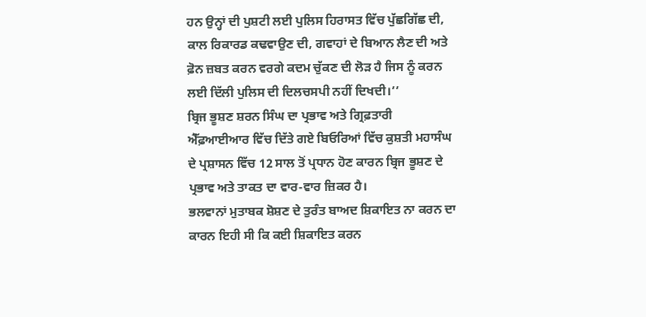ਹਨ ਉਨ੍ਹਾਂ ਦੀ ਪੁਸ਼ਟੀ ਲਈ ਪੁਲਿਸ ਹਿਰਾਸਤ ਵਿੱਚ ਪੁੱਛਗਿੱਛ ਦੀ, ਕਾਲ ਰਿਕਾਰਡ ਕਢਵਾਉਣ ਦੀ, ਗਵਾਹਾਂ ਦੇ ਬਿਆਨ ਲੈਣ ਦੀ ਅਤੇ ਫ਼ੋਨ ਜ਼ਬਤ ਕਰਨ ਵਰਗੇ ਕਦਮ ਚੁੱਕਣ ਦੀ ਲੋੜ ਹੈ ਜਿਸ ਨੂੰ ਕਰਨ ਲਈ ਦਿੱਲੀ ਪੁਲਿਸ ਦੀ ਦਿਲਚਸਪੀ ਨਹੀਂ ਦਿਖਦੀ।’’
ਬ੍ਰਿਜ ਭੂਸ਼ਣ ਸ਼ਰਨ ਸਿੰਘ ਦਾ ਪ੍ਰਭਾਵ ਅਤੇ ਗ੍ਰਿਫ਼ਤਾਰੀ
ਐੱਫ਼ਆਈਆਰ ਵਿੱਚ ਦਿੱਤੇ ਗਏ ਬਿਓਰਿਆਂ ਵਿੱਚ ਕੁਸ਼ਤੀ ਮਹਾਸੰਘ ਦੇ ਪ੍ਰਸ਼ਾਸਨ ਵਿੱਚ 12 ਸਾਲ ਤੋਂ ਪ੍ਰਧਾਨ ਹੋਣ ਕਾਰਨ ਬ੍ਰਿਜ ਭੂਸ਼ਣ ਦੇ ਪ੍ਰਭਾਵ ਅਤੇ ਤਾਕਤ ਦਾ ਵਾਰ-ਵਾਰ ਜ਼ਿਕਰ ਹੈ।
ਭਲਵਾਨਾਂ ਮੁਤਾਬਕ ਸ਼ੋਸ਼ਣ ਦੇ ਤੁਰੰਤ ਬਾਅਦ ਸ਼ਿਕਾਇਤ ਨਾ ਕਰਨ ਦਾ ਕਾਰਨ ਇਹੀ ਸੀ ਕਿ ਕਈ ਸ਼ਿਕਾਇਤ ਕਰਨ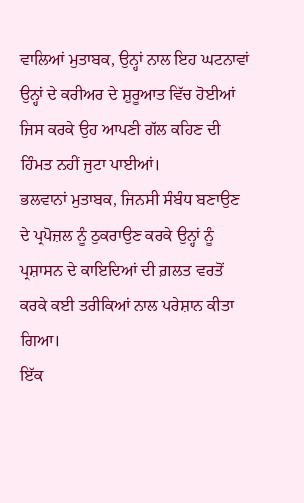ਵਾਲਿਆਂ ਮੁਤਾਬਕ, ਉਨ੍ਹਾਂ ਨਾਲ ਇਹ ਘਟਨਾਵਾਂ ਉਨ੍ਹਾਂ ਦੇ ਕਰੀਅਰ ਦੇ ਸ਼ੁਰੂਆਤ ਵਿੱਚ ਹੋਈਆਂ ਜਿਸ ਕਰਕੇ ਉਹ ਆਪਣੀ ਗੱਲ ਕਹਿਣ ਦੀ ਹਿੰਮਤ ਨਹੀਂ ਜੁਟਾ ਪਾਈਆਂ।
ਭਲਵਾਨਾਂ ਮੁਤਾਬਕ, ਜਿਨਸੀ ਸੰਬੰਧ ਬਣਾਉਣ ਦੇ ਪ੍ਰਪੋਜ਼ਲ ਨੂੰ ਠੁਕਰਾਉਣ ਕਰਕੇ ਉਨ੍ਹਾਂ ਨੂੰ ਪ੍ਰਸ਼ਾਸਨ ਦੇ ਕਾਇਦਿਆਂ ਦੀ ਗ਼ਲਤ ਵਰਤੋਂ ਕਰਕੇ ਕਈ ਤਰੀਕਿਆਂ ਨਾਲ ਪਰੇਸ਼ਾਨ ਕੀਤਾ ਗਿਆ।
ਇੱਕ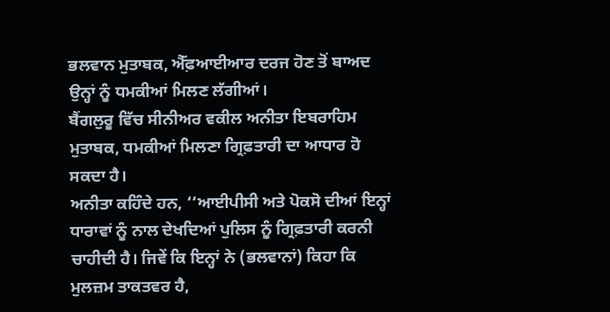ਭਲਵਾਨ ਮੁਤਾਬਕ, ਐੱਫ਼ਆਈਆਰ ਦਰਜ ਹੋਣ ਤੋਂ ਬਾਅਦ ਉਨ੍ਹਾਂ ਨੂੰ ਧਮਕੀਆਂ ਮਿਲਣ ਲੱਗੀਆਂ।
ਬੈਂਗਲੁਰੂ ਵਿੱਚ ਸੀਨੀਅਰ ਵਕੀਲ ਅਨੀਤਾ ਇਬਰਾਹਿਮ ਮੁਤਾਬਕ, ਧਮਕੀਆਂ ਮਿਲਣਾ ਗ੍ਰਿਫ਼ਤਾਰੀ ਦਾ ਆਧਾਰ ਹੋ ਸਕਦਾ ਹੈ।
ਅਨੀਤਾ ਕਹਿੰਦੇ ਹਨ, ‘‘ਆਈਪੀਸੀ ਅਤੇ ਪੋਕਸੋ ਦੀਆਂ ਇਨ੍ਹਾਂ ਧਾਰਾਵਾਂ ਨੂੰ ਨਾਲ ਦੇਖਦਿਆਂ ਪੁਲਿਸ ਨੂੰ ਗ੍ਰਿਫ਼ਤਾਰੀ ਕਰਨੀ ਚਾਹੀਦੀ ਹੈ। ਜਿਵੇਂ ਕਿ ਇਨ੍ਹਾਂ ਨੇ (ਭਲਵਾਨਾਂ) ਕਿਹਾ ਕਿ ਮੁਲਜ਼ਮ ਤਾਕਤਵਰ ਹੈ,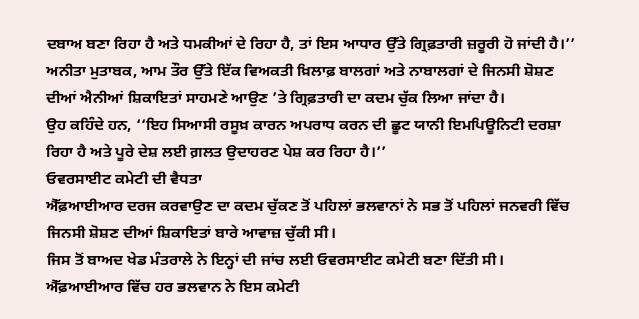ਦਬਾਅ ਬਣਾ ਰਿਹਾ ਹੈ ਅਤੇ ਧਮਕੀਆਂ ਦੇ ਰਿਹਾ ਹੈ, ਤਾਂ ਇਸ ਆਧਾਰ ਉੱਤੇ ਗ੍ਰਿਫ਼ਤਾਰੀ ਜ਼ਰੂਰੀ ਹੋ ਜਾਂਦੀ ਹੈ।’’
ਅਨੀਤਾ ਮੁਤਾਬਕ, ਆਮ ਤੌਰ ਉੱਤੇ ਇੱਕ ਵਿਅਕਤੀ ਖ਼ਿਲਾਫ਼ ਬਾਲਗਾਂ ਅਤੇ ਨਾਬਾਲਗਾਂ ਦੇ ਜਿਨਸੀ ਸ਼ੋਸ਼ਣ ਦੀਆਂ ਐਨੀਆਂ ਸ਼ਿਕਾਇਤਾਂ ਸਾਹਮਣੇ ਆਉਣ ’ਤੇ ਗ੍ਰਿਫ਼ਤਾਰੀ ਦਾ ਕਦਮ ਚੁੱਕ ਲਿਆ ਜਾਂਦਾ ਹੈ।
ਉਹ ਕਹਿੰਦੇ ਹਨ, ‘‘ਇਹ ਸਿਆਸੀ ਰਸੂਖ਼ ਕਾਰਨ ਅਪਰਾਧ ਕਰਨ ਦੀ ਛੂਟ ਯਾਨੀ ਇਮਪਿਊਨਿਟੀ ਦਰਸ਼ਾ ਰਿਹਾ ਹੈ ਅਤੇ ਪੂਰੇ ਦੇਸ਼ ਲਈ ਗ਼ਲਤ ਉਦਾਹਰਣ ਪੇਸ਼ ਕਰ ਰਿਹਾ ਹੈ।’’
ਓਵਰਸਾਈਟ ਕਮੇਟੀ ਦੀ ਵੈਧਤਾ
ਐੱਫ਼ਆਈਆਰ ਦਰਜ ਕਰਵਾਉਣ ਦਾ ਕਦਮ ਚੁੱਕਣ ਤੋਂ ਪਹਿਲਾਂ ਭਲਵਾਨਾਂ ਨੇ ਸਭ ਤੋਂ ਪਹਿਲਾਂ ਜਨਵਰੀ ਵਿੱਚ ਜਿਨਸੀ ਸ਼ੋਸ਼ਣ ਦੀਆਂ ਸ਼ਿਕਾਇਤਾਂ ਬਾਰੇ ਆਵਾਜ਼ ਚੁੱਕੀ ਸੀ।
ਜਿਸ ਤੋਂ ਬਾਅਦ ਖੇਡ ਮੰਤਰਾਲੇ ਨੇ ਇਨ੍ਹਾਂ ਦੀ ਜਾਂਚ ਲਈ ਓਵਰਸਾਈਟ ਕਮੇਟੀ ਬਣਾ ਦਿੱਤੀ ਸੀ। ਐੱਫ਼ਆਈਆਰ ਵਿੱਚ ਹਰ ਭਲਵਾਨ ਨੇ ਇਸ ਕਮੇਟੀ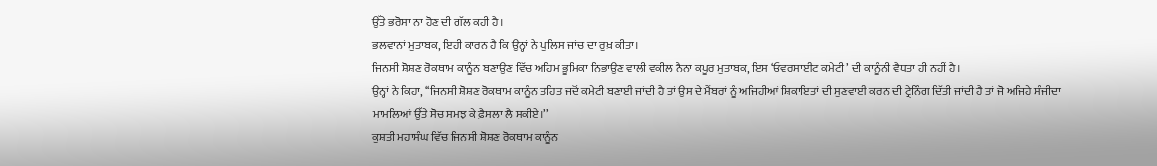ਉੱਤੇ ਭਰੋਸਾ ਨਾ ਹੋਣ ਦੀ ਗੱਲ ਕਹੀ ਹੈ।
ਭਲਵਾਨਾਂ ਮੁਤਾਬਕ, ਇਹੀ ਕਾਰਨ ਹੈ ਕਿ ਉਨ੍ਹਾਂ ਨੇ ਪੁਲਿਸ ਜਾਂਚ ਦਾ ਰੁਖ਼ ਕੀਤਾ।
ਜਿਨਸੀ ਸ਼ੋਸ਼ਣ ਰੋਕਥਾਮ ਕਾਨੂੰਨ ਬਣਾਉਣ ਵਿੱਚ ਅਹਿਮ ਭੂਮਿਕਾ ਨਿਭਾਉਣ ਵਾਲੀ ਵਕੀਲ ਨੈਨਾ ਕਪੂਰ ਮੁਤਾਬਕ, ਇਸ ‘ਓਵਰਸਾਈਟ ਕਮੇਟੀ’ ਦੀ ਕਾਨੂੰਨੀ ਵੈਧਤਾ ਹੀ ਨਹੀਂ ਹੈ।
ਉਨ੍ਹਾਂ ਨੇ ਕਿਹਾ, ‘‘ਜਿਨਸੀ ਸ਼ੋਸ਼ਣ ਰੋਕਥਾਮ ਕਾਨੂੰਨ ਤਹਿਤ ਜਦੋਂ ਕਮੇਟੀ ਬਣਾਈ ਜਾਂਦੀ ਹੈ ਤਾਂ ਉਸ ਦੇ ਮੈਂਬਰਾਂ ਨੂੰ ਅਜਿਹੀਆਂ ਸ਼ਿਕਾਇਤਾਂ ਦੀ ਸੁਣਵਾਈ ਕਰਨ ਦੀ ਟ੍ਰੇਨਿੰਗ ਦਿੱਤੀ ਜਾਂਦੀ ਹੈ ਤਾਂ ਜੋ ਅਜਿਹੇ ਸੰਜੀਦਾ ਮਾਮਲਿਆਂ ਉੱਤੇ ਸੋਚ ਸਮਝ ਕੇ ਫ਼ੈਸਲਾ ਲੈ ਸਕੀਏ।’’
ਕੁਸ਼ਤੀ ਮਹਾਸੰਘ ਵਿੱਚ ਜਿਨਸੀ ਸ਼ੋਸ਼ਣ ਰੋਕਥਾਮ ਕਾਨੂੰਨ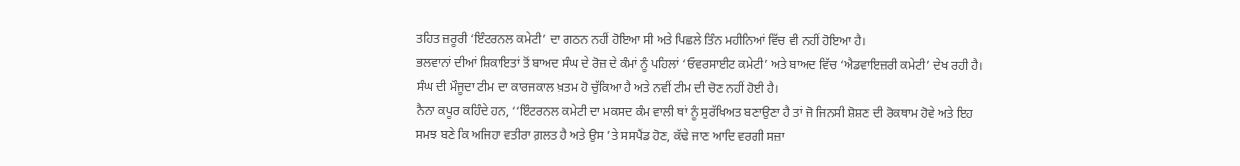ਤਹਿਤ ਜ਼ਰੂਰੀ ‘ਇੰਟਰਨਲ ਕਮੇਟੀ’ ਦਾ ਗਠਨ ਨਹੀਂ ਹੋਇਆ ਸੀ ਅਤੇ ਪਿਛਲੇ ਤਿੰਨ ਮਹੀਨਿਆਂ ਵਿੱਚ ਵੀ ਨਹੀਂ ਹੋਇਆ ਹੈ।
ਭਲਵਾਨਾਂ ਦੀਆਂ ਸ਼ਿਕਾਇਤਾਂ ਤੋਂ ਬਾਅਦ ਸੰਘ ਦੇ ਰੋਜ਼ ਦੇ ਕੰਮਾਂ ਨੂੰ ਪਹਿਲਾਂ ‘ਓਵਰਸਾਈਟ ਕਮੇਟੀ’ ਅਤੇ ਬਾਅਦ ਵਿੱਚ ‘ਐਡਵਾਇਜ਼ਰੀ ਕਮੇਟੀ’ ਦੇਖ ਰਹੀ ਹੈ।
ਸੰਘ ਦੀ ਮੌਜੂਦਾ ਟੀਮ ਦਾ ਕਾਰਜਕਾਲ ਖ਼ਤਮ ਹੋ ਚੁੱਕਿਆ ਹੈ ਅਤੇ ਨਵੀਂ ਟੀਮ ਦੀ ਚੋਣ ਨਹੀਂ ਹੋਈ ਹੈ।
ਨੈਨਾ ਕਪੂਰ ਕਹਿੰਦੇ ਹਨ, ‘‘ਇੰਟਰਨਲ ਕਮੇਟੀ ਦਾ ਮਕਸਦ ਕੰਮ ਵਾਲੀ ਥਾਂ ਨੂੰ ਸੁਰੱਖਿਅਤ ਬਣਾਉਣਾ ਹੈ ਤਾਂ ਜੋ ਜਿਨਸੀ ਸ਼ੋਸ਼ਣ ਦੀ ਰੋਕਥਾਮ ਹੋਵੇ ਅਤੇ ਇਹ ਸਮਝ ਬਣੇ ਕਿ ਅਜਿਹਾ ਵਤੀਰਾ ਗ਼ਲਤ ਹੈ ਅਤੇ ਉਸ ’ਤੇ ਸਸਪੈਂਡ ਹੋਣ, ਕੱਢੇ ਜਾਣ ਆਦਿ ਵਰਗੀ ਸਜ਼ਾ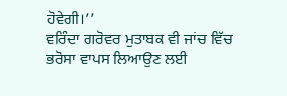ਹੋਵੇਗੀ।’’
ਵਰਿੰਦਾ ਗਰੋਵਰ ਮੁਤਾਬਕ ਵੀ ਜਾਂਚ ਵਿੱਚ ਭਰੋਸਾ ਵਾਪਸ ਲਿਆਉਣ ਲਈ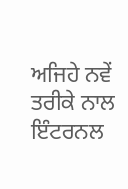ਅਜਿਹੇ ਨਵੇਂ ਤਰੀਕੇ ਨਾਲ ਇੰਟਰਨਲ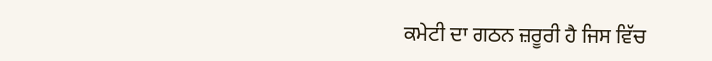ਕਮੇਟੀ ਦਾ ਗਠਨ ਜ਼ਰੂਰੀ ਹੈ ਜਿਸ ਵਿੱਚ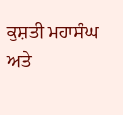ਕੁਸ਼ਤੀ ਮਹਾਸੰਘ ਅਤੇ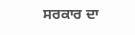ਸਰਕਾਰ ਦਾ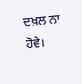ਦਖ਼ਲ ਨਾ ਹੋਵੇ।